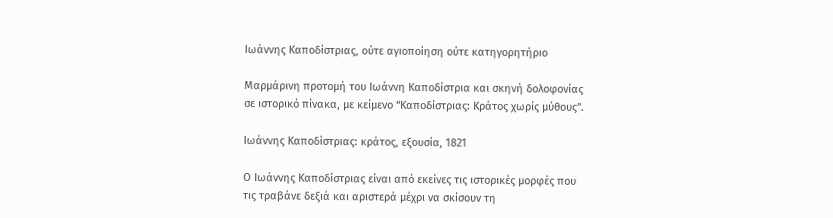Ιωάννης Καποδίστριας, ούτε αγιοποίηση ούτε κατηγορητήριο

Μαρμάρινη προτομή του Ιωάννη Καποδίστρια και σκηνή δολοφονίας σε ιστορικό πίνακα, με κείμενο “Καποδίστριας: Κράτος χωρίς μύθους”.

Ιωάννης Καποδίστριας: κράτος, εξουσία, 1821

Ο Ιωάννης Καποδίστριας είναι από εκείνες τις ιστορικές μορφές που τις τραβάνε δεξιά και αριστερά μέχρι να σκίσουν τη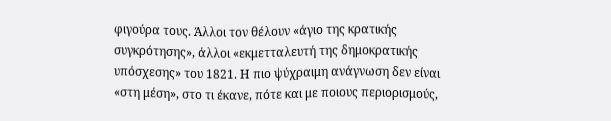φιγούρα τους. Άλλοι τον θέλουν «άγιο της κρατικής συγκρότησης», άλλοι «εκμετταλευτή της δημοκρατικής υπόσχεσης» του 1821. Η πιο ψύχραιμη ανάγνωση δεν είναι «στη μέση», στο τι έκανε, πότε και με ποιους περιορισμούς,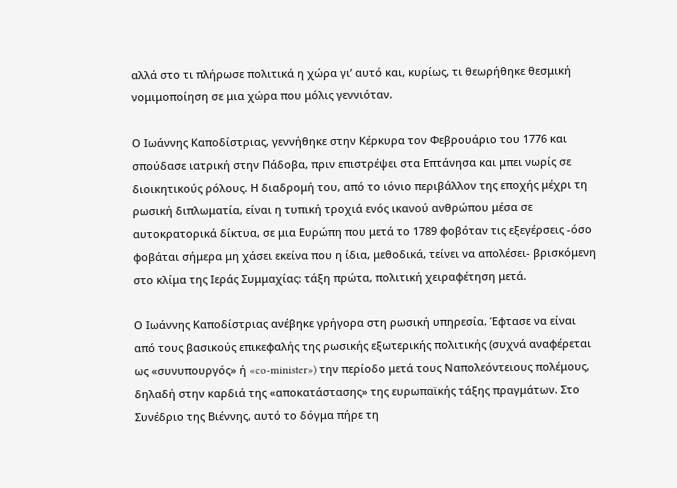αλλά στο τι πλήρωσε πολιτικά η χώρα γι’ αυτό και, κυρίως, τι θεωρήθηκε θεσμική νομιμοποίηση σε μια χώρα που μόλις γεννιόταν.

Ο Ιωάννης Καποδίστριας, γεννήθηκε στην Κέρκυρα τον Φεβρουάριο του 1776 και σπούδασε ιατρική στην Πάδοβα, πριν επιστρέψει στα Επτάνησα και μπει νωρίς σε διοικητικούς ρόλους. Η διαδρομή του, από το ιόνιο περιβάλλον της εποχής μέχρι τη ρωσική διπλωματία, είναι η τυπική τροχιά ενός ικανού ανθρώπου μέσα σε αυτοκρατορικά δίκτυα, σε μια Ευρώπη που μετά το 1789 φοβόταν τις εξεγέρσεις -όσο φοβάται σήμερα μη χάσει εκείνα που η ίδια, μεθοδικά, τείνει να απολέσει- βρισκόμενη στο κλίμα της Ιεράς Συμμαχίας: τάξη πρώτα, πολιτική χειραφέτηση μετά.

Ο Ιωάννης Καποδίστριας ανέβηκε γρήγορα στη ρωσική υπηρεσία. Έφτασε να είναι από τους βασικούς επικεφαλής της ρωσικής εξωτερικής πολιτικής (συχνά αναφέρεται ως «συνυπουργός» ή «co-minister») την περίοδο μετά τους Ναπολεόντειους πολέμους, δηλαδή στην καρδιά της «αποκατάστασης» της ευρωπαϊκής τάξης πραγμάτων. Στο Συνέδριο της Βιέννης, αυτό το δόγμα πήρε τη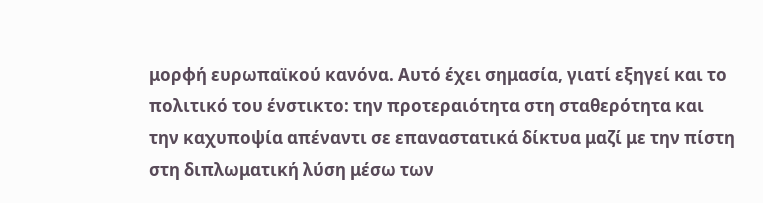μορφή ευρωπαϊκού κανόνα. Αυτό έχει σημασία, γιατί εξηγεί και το πολιτικό του ένστικτο: την προτεραιότητα στη σταθερότητα και την καχυποψία απέναντι σε επαναστατικά δίκτυα μαζί με την πίστη στη διπλωματική λύση μέσω των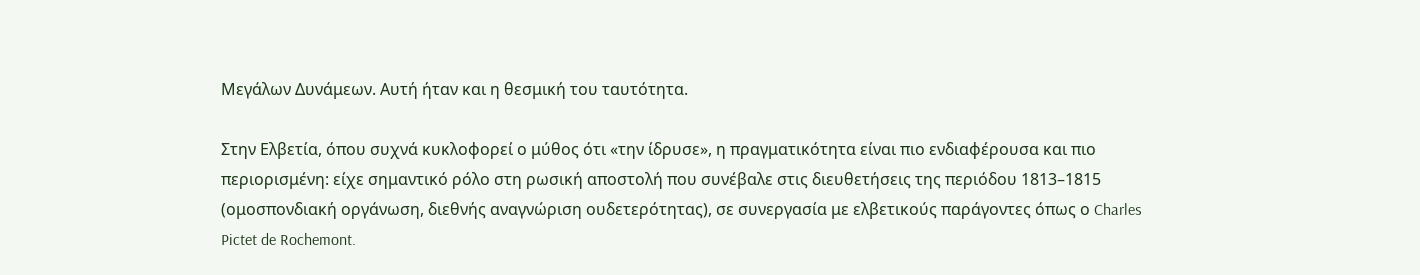Μεγάλων Δυνάμεων. Αυτή ήταν και η θεσμική του ταυτότητα.

Στην Ελβετία, όπου συχνά κυκλοφορεί ο μύθος ότι «την ίδρυσε», η πραγματικότητα είναι πιο ενδιαφέρουσα και πιο περιορισμένη: είχε σημαντικό ρόλο στη ρωσική αποστολή που συνέβαλε στις διευθετήσεις της περιόδου 1813–1815 (ομοσπονδιακή οργάνωση, διεθνής αναγνώριση ουδετερότητας), σε συνεργασία με ελβετικούς παράγοντες όπως ο Charles Pictet de Rochemont.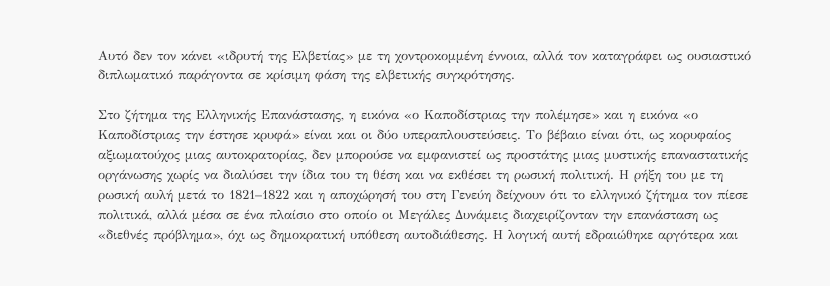Αυτό δεν τον κάνει «ιδρυτή της Ελβετίας» με τη χοντροκομμένη έννοια, αλλά τον καταγράφει ως ουσιαστικό διπλωματικό παράγοντα σε κρίσιμη φάση της ελβετικής συγκρότησης.

Στο ζήτημα της Ελληνικής Επανάστασης, η εικόνα «ο Καποδίστριας την πολέμησε» και η εικόνα «ο Καποδίστριας την έστησε κρυφά» είναι και οι δύο υπεραπλουστεύσεις. Το βέβαιο είναι ότι, ως κορυφαίος αξιωματούχος μιας αυτοκρατορίας, δεν μπορούσε να εμφανιστεί ως προστάτης μιας μυστικής επαναστατικής οργάνωσης χωρίς να διαλύσει την ίδια του τη θέση και να εκθέσει τη ρωσική πολιτική. Η ρήξη του με τη ρωσική αυλή μετά το 1821–1822 και η αποχώρησή του στη Γενεύη δείχνουν ότι το ελληνικό ζήτημα τον πίεσε πολιτικά, αλλά μέσα σε ένα πλαίσιο στο οποίο οι Μεγάλες Δυνάμεις διαχειρίζονταν την επανάσταση ως «διεθνές πρόβλημα», όχι ως δημοκρατική υπόθεση αυτοδιάθεσης. Η λογική αυτή εδραιώθηκε αργότερα και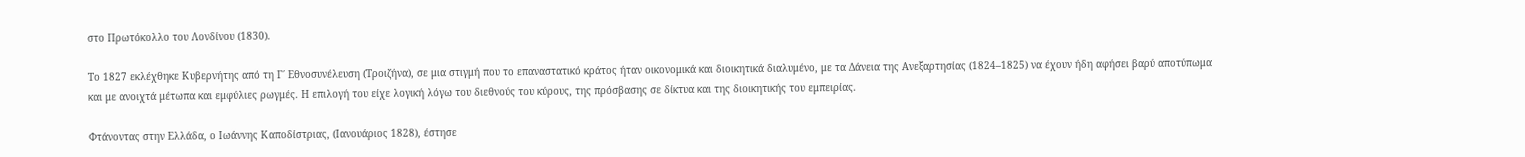στο Πρωτόκολλο του Λονδίνου (1830).

Το 1827 εκλέχθηκε Κυβερνήτης από τη Γ΄ Εθνοσυνέλευση (Τροιζήνα), σε μια στιγμή που το επαναστατικό κράτος ήταν οικονομικά και διοικητικά διαλυμένο, με τα Δάνεια της Ανεξαρτησίας (1824–1825) να έχουν ήδη αφήσει βαρύ αποτύπωμα και με ανοιχτά μέτωπα και εμφύλιες ρωγμές. Η επιλογή του είχε λογική λόγω του διεθνούς του κύρους, της πρόσβασης σε δίκτυα και της διοικητικής του εμπειρίας.

Φτάνοντας στην Ελλάδα, ο Ιωάννης Καποδίστριας, (Ιανουάριος 1828), έστησε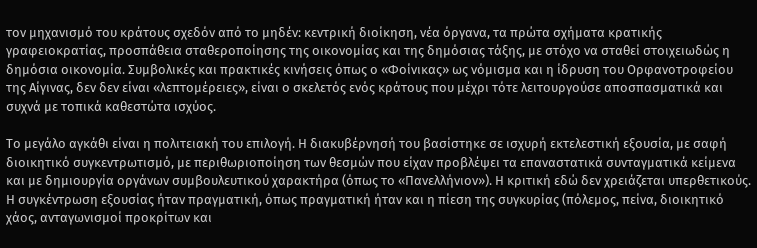τον μηχανισμό του κράτους σχεδόν από το μηδέν: κεντρική διοίκηση, νέα όργανα, τα πρώτα σχήματα κρατικής γραφειοκρατίας, προσπάθεια σταθεροποίησης της οικονομίας και της δημόσιας τάξης, με στόχο να σταθεί στοιχειωδώς η δημόσια οικονομία. Συμβολικές και πρακτικές κινήσεις όπως ο «Φοίνικας» ως νόμισμα και η ίδρυση του Ορφανοτροφείου της Αίγινας, δεν δεν είναι «λεπτομέρειες», είναι ο σκελετός ενός κράτους που μέχρι τότε λειτουργούσε αποσπασματικά και συχνά με τοπικά καθεστώτα ισχύος.

Το μεγάλο αγκάθι είναι η πολιτειακή του επιλογή. Η διακυβέρνησή του βασίστηκε σε ισχυρή εκτελεστική εξουσία, με σαφή διοικητικό συγκεντρωτισμό, με περιθωριοποίηση των θεσμών που είχαν προβλέψει τα επαναστατικά συνταγματικά κείμενα και με δημιουργία οργάνων συμβουλευτικού χαρακτήρα (όπως το «Πανελλήνιον»). Η κριτική εδώ δεν χρειάζεται υπερθετικούς. Η συγκέντρωση εξουσίας ήταν πραγματική, όπως πραγματική ήταν και η πίεση της συγκυρίας (πόλεμος, πείνα, διοικητικό χάος, ανταγωνισμοί προκρίτων και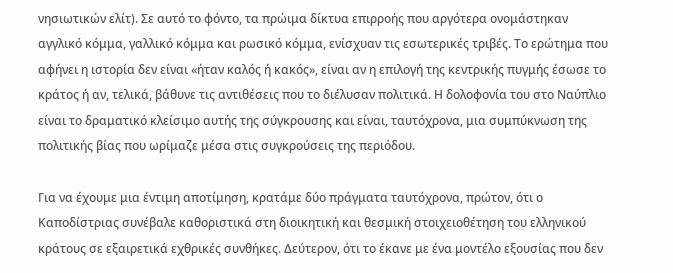νησιωτικών ελίτ). Σε αυτό το φόντο, τα πρώιμα δίκτυα επιρροής που αργότερα ονομάστηκαν αγγλικό κόμμα, γαλλικό κόμμα και ρωσικό κόμμα, ενίσχυαν τις εσωτερικές τριβές. Το ερώτημα που αφήνει η ιστορία δεν είναι «ήταν καλός ή κακός», είναι αν η επιλογή της κεντρικής πυγμής έσωσε το κράτος ή αν, τελικά, βάθυνε τις αντιθέσεις που το διέλυσαν πολιτικά. Η δολοφονία του στο Ναύπλιο είναι το δραματικό κλείσιμο αυτής της σύγκρουσης και είναι, ταυτόχρονα, μια συμπύκνωση της πολιτικής βίας που ωρίμαζε μέσα στις συγκρούσεις της περιόδου.

Για να έχουμε μια έντιμη αποτίμηση, κρατάμε δύο πράγματα ταυτόχρονα, πρώτον, ότι ο Καποδίστριας συνέβαλε καθοριστικά στη διοικητική και θεσμική στοιχειοθέτηση του ελληνικού κράτους σε εξαιρετικά εχθρικές συνθήκες. Δεύτερον, ότι το έκανε με ένα μοντέλο εξουσίας που δεν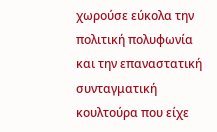χωρούσε εύκολα την πολιτική πολυφωνία και την επαναστατική συνταγματική κουλτούρα που είχε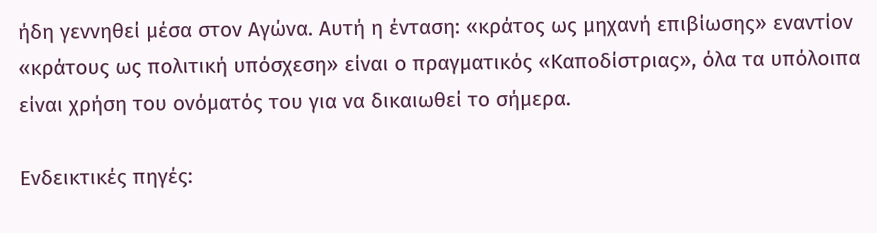ήδη γεννηθεί μέσα στον Αγώνα. Αυτή η ένταση: «κράτος ως μηχανή επιβίωσης» εναντίον «κράτους ως πολιτική υπόσχεση» είναι ο πραγματικός «Καποδίστριας», όλα τα υπόλοιπα είναι χρήση του ονόματός του για να δικαιωθεί το σήμερα.

Ενδεικτικές πηγές: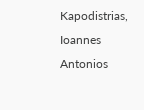Kapodistrias, Ioannes Antonios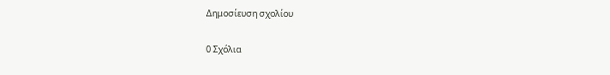Δημοσίευση σχολίου

0 Σχόλια